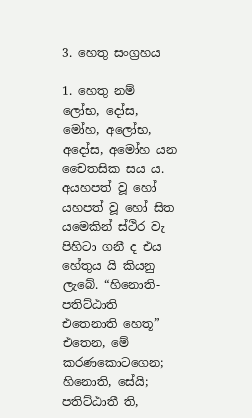3. හෙතු සංග්‍රහය

1. හෙතු නම් ලෝභ, දෝස, මෝහ, අලෝභ, අදෝස, අමෝහ යන චෛතසික සය ය. අයහපත් වූ හෝ යහපත් වූ හෝ සිත යමෙකින් ස්ථිර වැ පිහිටා ගනී ද එය හේතුය යි කියනු ලැබේ. “හිනොති-පතිට්ඨාති එතෙනාති හෙතූ” එතෙන, මේ කරණකොටගෙන; හිනොති, සේයි; පතිට්ඨාතී ති,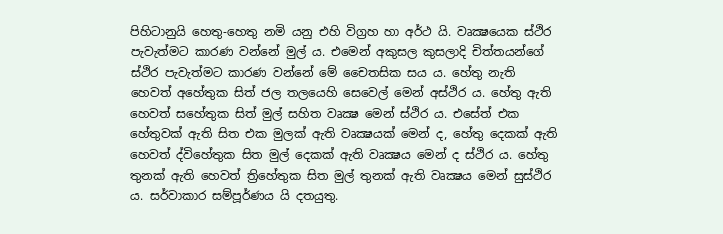පිහිටානුයි හෙතු-හෙතු නමි යනු එහි විග්‍රහ හා අර්ථ යි. වෘක්‍ෂයෙක ස්ථිර පැවැත්මට කාරණ වන්නේ මුල් ය. එමෙන් අකුසල කුසලාදි චිත්තයන්ගේ ස්ථිර පැවැත්මට කාරණ වන්නේ මේ චෛතසික සය ය. හේතු නැති හෙවත් අහේතුක සිත් ජල තලයෙහි සෙවෙල් මෙන් අස්ථිර ය. හේතු ඇති හෙවත් සහේතුක සිත් මුල් සහිත වෘක්‍ෂ මෙන් ස්ථිර ය. එසේත් එක හේතුවක් ඇති සිත එක මුලක් ඇති වෘක්‍ෂයක් මෙන් ද, හේතු දෙකක් ඇති හෙවත් ද්විහේතුක සිත මුල් දෙකක් ඇති වෘක්‍ෂය මෙන් ද ස්ථිර ය. හේතු තුනක් ඇති හෙවත් ත්‍රිහේතුක සිත මුල් තුනක් ඇති වෘක්‍ෂය මෙන් සුස්ථිර ය. සර්වාකාර සම්පූර්ණය යි දතයුතු.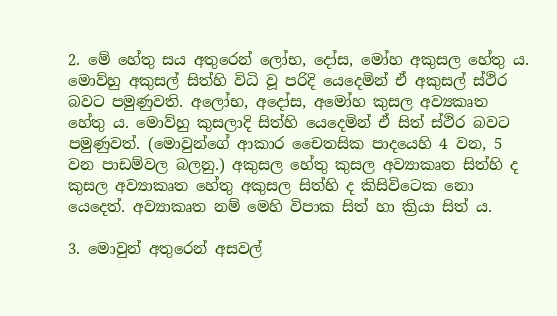2. මේ හේතු සය අතුරෙන් ලෝභ, දෝස, මෝහ අකුසල හේතු ය. මොව්හු අකුසල් සිත්හි විධි වූ පරිදි යෙදෙමින් ඒ අකුසල් ස්ථිර බවට පමුණුවති. අලෝභ, අදෝස, අමෝහ කුසල අව්‍යකෘත හේතු ය. මොව්හු කුසලාදි සිත්හි යෙදෙමින් ඒ සිත් ස්ථිර බවට පමුණුවත්. (මොවුන්ගේ ආකාර චෛතසික පාදයෙහි 4 වන, 5 වන පාඩම්වල බලනු.) අකුසල හේතු කුසල අව්‍යාකෘත සිත්හි ද කුසල අව්‍යාකෘත හේතු අකුසල සිත්හි ද කිසිවිටෙක නො යෙදෙත්. අව්‍යාකෘත නම් මෙහි විපාක සිත් හා ක්‍රියා සිත් ය.

3. මොවුන් අතුරෙන් අසවල්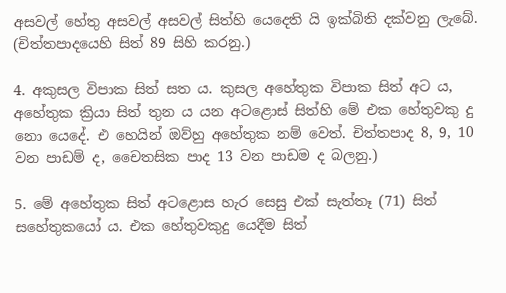අසවල් හේතු අසවල් අසවල් සිත්හි යෙදෙති යි ඉක්බිති දක්වනු ලැබේ. (චිත්තපාදයෙහි සිත් 89 සිහි කරනු.)

4. අකුසල විපාක සිත් සත ය. කුසල අහේතුක විපාක සිත් අට ය, අහේතුක ක්‍රියා සිත් තුන ය යන අටළොස් සිත්හි මේ එක හේතුවකු දු නො යෙදේ. එ හෙයින් ඔව්හු අහේතුක නම් වෙත්. චිත්තපාද 8, 9, 10 වන පාඩම් ද, චෛතසික පාද 13 වන පාඩම ද බලනු.)

5. මේ අහේතුක සිත් අටළොස හැර සෙසු එක් සැත්තෑ (71) සිත් සහේතුකයෝ ය. එක හේතුවකුදු යෙදීම සිත්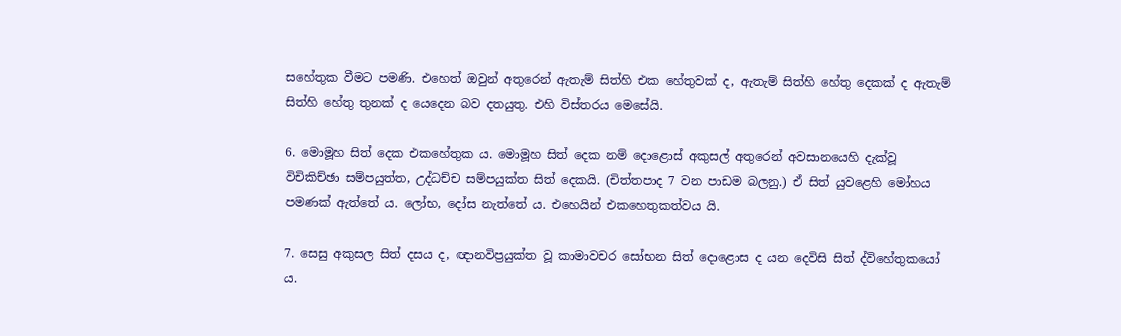සහේතුක වීමට පමණි. එහෙත් ඔවුන් අතුරෙන් ඇතැම් සිත්හි එක හේතුවක් ද, ඇතැම් සිත්හි හේතු දෙකක් ද ඇතැම් සිත්හි හේතු තුනක් ද යෙදෙන බව දතයුතු. එහි විස්තරය මෙසේයි.

6. මොමූහ සිත් දෙක එකහේතුක ය. මොමූහ සිත් දෙක නම් දොළොස් අකුසල් අතුරෙන් අවසානයෙහි දැක්වූ විචිකිච්ඡා සම්පයුත්ත, උද්ධච්ච සම්පයුක්ත සිත් දෙකයි. (චිත්තපාද 7 වන පාඩම බලනු.) ඒ සිත් යුවළෙහි මෝහය පමණක් ඇත්තේ ය. ලෝභ, දෝස නැත්තේ ය. එහෙයින් එකහෙතුකත්වය යි.

7. සෙසු අකුසල සිත් දසය ද, ඥානවිප්‍රයුක්ත වූ කාමාවචර සෝභන සිත් දොළොස ද යන දෙවිසි සිත් ද්විහේතුකයෝ ය.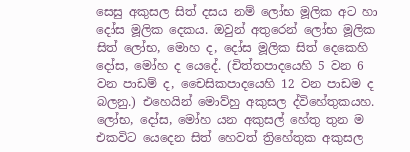සෙසු අකුසල සිත් දසය නම් ලෝභ මූලික අට හා දෝස මූලික දෙකය. ඔවුන් අතුරෙන් ලෝභ මූලික සිත් ලෝභ, මොහ ද, දෝස මූලික සිත් දෙකෙහි දෝස, මෝහ ද යෙදේ. (චිත්තපාදයෙහි 5 වන 6 වන පාඩම් ද, චෛසිකපාදයෙහි 12 වන පාඩම ද බලනු.) එහෙයින් මොව්හු අකුසල ද්විහේතුකයහ. ලෝභ, දෝස, මෝහ යන අකුසල් හේතු තුන ම එකවිට යෙදෙන සිත් හෙවත් ත්‍රිහේතුක අකුසල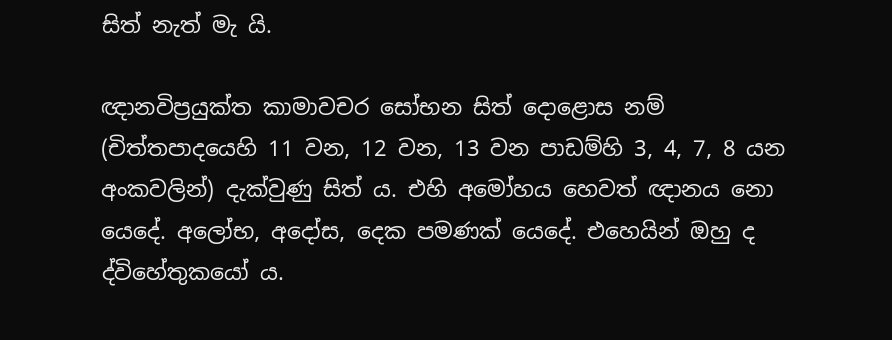සිත් නැත් මැ යි.

ඥානවිප්‍රයුක්ත කාමාවචර සෝභන සිත් දොළොස නම් (චිත්තපාදයෙහි 11 වන, 12 වන, 13 වන පාඩම්හි 3, 4, 7, 8 යන අංකවලින්) දැක්වුණු සිත් ය. එහි අමෝහය හෙවත් ඥානය නො යෙදේ. අලෝභ, අදෝස, දෙක පමණක් යෙදේ. එහෙයින් ඔහු ද ද්විහේතුකයෝ ය.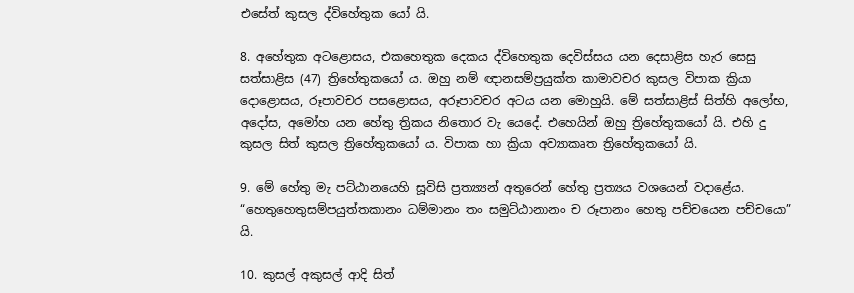එසේත් කුසල ද්විහේතුක යෝ යි.

8. අහේතුක අටළොසය, එකහෙතුක දෙකය ද්විහෙතුක දෙවිස්සය යන දෙසාළිස හැර සෙසු සත්සාළිස (47) ත්‍රිහේතුකයෝ ය. ඔහු නම් ඥානසම්ප්‍රයුක්ත කාමාවචර කුසල විපාක ක්‍රියා දොළොසය, රූපාවචර පසළොසය, අරූපාවචර අටය යන මොහුයි. මේ සත්සාළිස් සිත්හි අලෝභ, අදෝස, අමෝහ යන හේතු ත්‍රිකය නිතොර වැ යෙදේ. එහෙයින් ඔහු ත්‍රිහේතුකයෝ යි. එහි දු කුසල සිත් කුසල ත්‍රිහේතුකයෝ ය. විපාක හා ක්‍රියා අව්‍යාකෘත ත්‍රිහේතුකයෝ යි.

9. මේ හේතු මැ පට්ඨානයෙහි සූවිසි ප්‍රත්‍ය්‍යන් අතුරෙන් හේතු ප්‍රත්‍යය වශයෙන් වදාළේය. “හෙතුහෙතුසම්පයුත්තකානං ධම්මානං තං සමුට්ඨානානං ච රූපානං හෙතු පච්චයෙන පච්චයො” යි.

10. කුසල් අකුසල් ආදි සිත්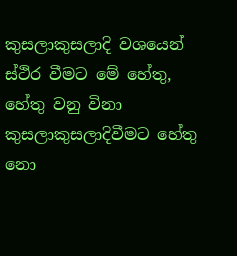කුසලාකුසලාදි වශයෙන් ස්ථිර වීමට මේ හේතු, හේතු වනු විනා කුසලාකුසලාදිවීමට හේතු නො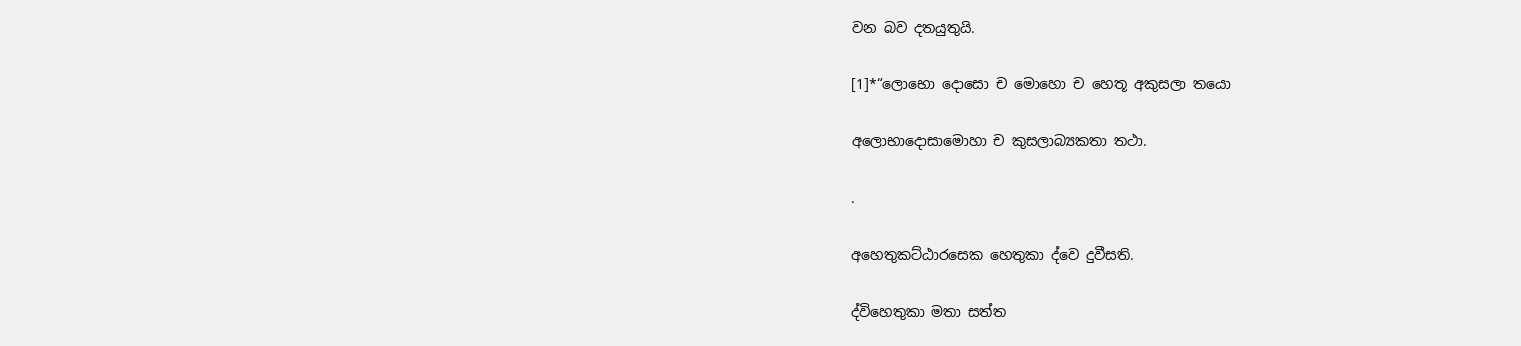වන බව දතයුතුයි.

[1]*“ලොභො දොසො ච මොහො ච හෙතූ අකුසලා තයො

අලොභාදොසාමොහා ච කුසලාබ්‍යකතා තථා.

.

අහෙතුකට්ඨාරසෙක හෙතුකා ද්වෙ දුවීසති.

ද්විහෙතුකා මතා සත්ත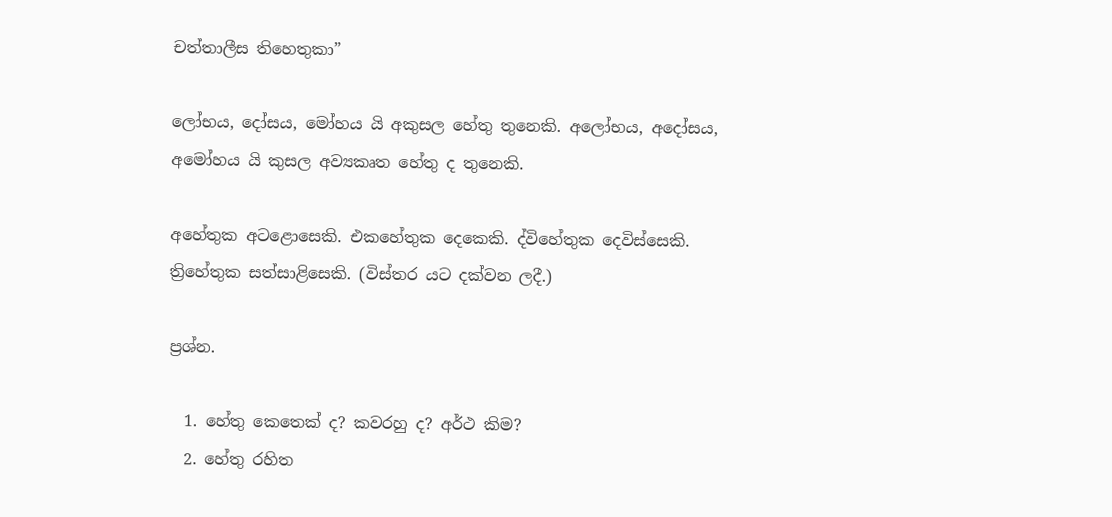චත්තාලීස තිහෙතුකා”

ලෝභය, දෝසය, මෝහය යි අකුසල හේතු තුනෙකි. අලෝභය, අදෝසය, අමෝහය යි කුසල අව්‍යකෘත හේතු ද තුනෙකි.

අහේතුක අටළොසෙකි. එකහේතුක දෙකෙකි. ද්විහේතුක දෙවිස්සෙකි. ත්‍රිහේතුක සත්සාළිසෙකි. (විස්තර යට දක්වන ලදී.)

ප්‍රශ්න.

  1. හේතු කෙතෙක් ද? කවරහු ද? අර්ථ කිම?
  2. හේතු රහිත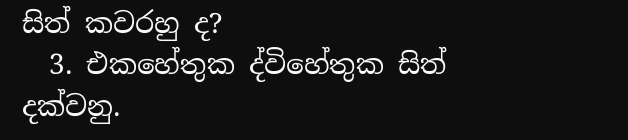සිත් කවරහු ද?
  3. එකහේතුක ද්විහේතුක සිත් දක්වනු.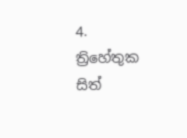4. ත්‍රිහේතුක සිත්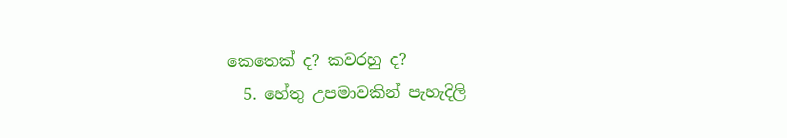කෙතෙක් ද? කවරහු ද?
  5. හේතු උපමාවකින් පැහැදිලි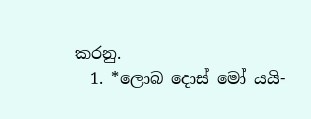කරනු.
  1. *ලොබ දොස් මෝ යයි-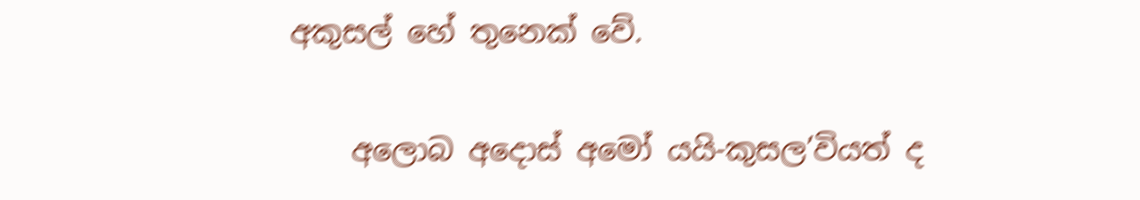අකුසල් හේ තුනෙක් වේ.

    අලොබ අදොස් අමෝ යයි-කුසල’වියත් ද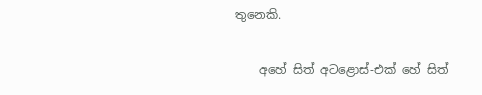තුනෙකි.

    අහේ සිත් අටළොස්-එක් හේ සිත්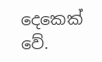දෙකෙක් වේ.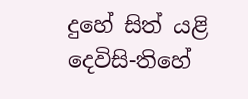දුහේ සිත් යළි දෙවිසි-තිහේ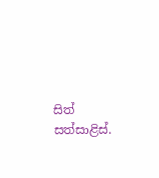සිත් සත්සාළිස්.